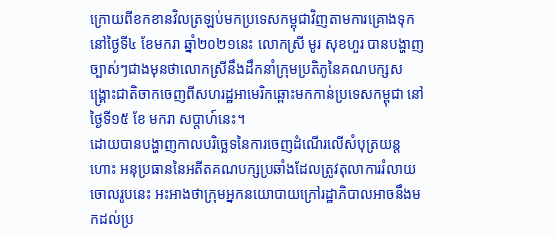ក្រោយពីខកខានវិលត្រឡប់មកប្រទេសកម្ពុជាវិញតាមការគ្រោងទុកនៅថ្ងៃទី៤ ខែមករា ឆ្នាំ២០២១នេះ លោកស្រី មូរ សុខហួរ បានបង្ហាញច្បាស់ៗជាងមុនថាលោកស្រីនឹងដឹកនាំក្រុមប្រតិភូនៃគណបក្សសង្គ្រោះជាតិចាកចេញពីសហរដ្ឋអាមេរិកឆ្ពោះមកកាន់ប្រទេសកម្ពុជា នៅថ្ងៃទី១៥ ខែ មករា សប្តាហ៍នេះ។
ដោយបានបង្ហាញកាលបរិច្ឆេទនៃការចេញដំណើរលើសំបុត្រយន្តហោះ អនុប្រធាននៃអតីតគណបក្សប្រឆាំងដែលត្រូវតុលាការរំលាយចោលរូបនេះ អះអាងថាក្រុមអ្នកនយោបាយក្រៅរដ្ឋាភិបាលអាចនឹងមកដល់ប្រ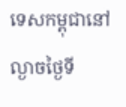ទេសកម្ពុជានៅល្ងាចថ្ងៃទី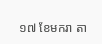១៧ ខែមករា តា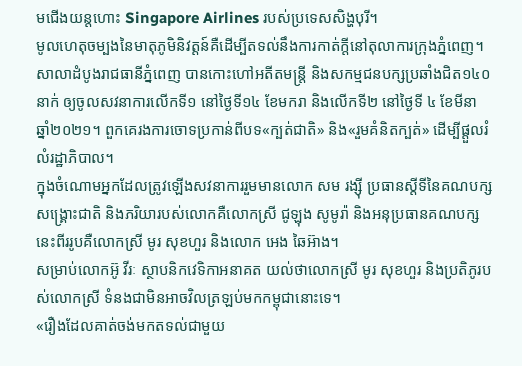មជើងយន្តហោះ Singapore Airlines របស់ប្រទេសសិង្ហបុរី។
មូលហេតុចម្បងនៃមាតុភូមិនិវត្តន៍គឺដើម្បីតទល់នឹងការកាត់ក្តីនៅតុលាការក្រុងភ្នំពេញ។
សាលាដំបូងរាជធានីភ្នំពេញ បានកោះហៅអតីតមន្ត្រី និងសកម្មជនបក្សប្រឆាំងជិត១៤០នាក់ ឲ្យចូលសវនាការលើកទី១ នៅថ្ងៃទី១៤ ខែមករា និងលើកទី២ នៅថ្ងៃទី ៤ ខែមីនា ឆ្នាំ២០២១។ ពួកគេរងការចោទប្រកាន់ពីបទ«ក្បត់ជាតិ» និង«រួមគំនិតក្បត់» ដើម្បីផ្ដួលរំលំរដ្ឋាភិបាល។
ក្នុងចំណោមអ្នកដែលត្រូវឡើងសវនាការរួមមានលោក សម រង្ស៊ី ប្រធានស្តីទីនៃគណបក្សសង្គ្រោះជាតិ និងភរិយារបស់លោកគឺលោកស្រី ជូឡុង សូមូរ៉ា និងអនុប្រធានគណបក្សនេះពីររូបគឺលោកស្រី មូរ សុខហួរ និងលោក អេង ឆៃអ៊ាង។
សម្រាប់លោកអ៊ូ វីរៈ ស្ថាបនិកវេទិកាអនាគត យល់ថាលោកស្រី មូរ សុខហួរ និងប្រតិភូរបស់លោកស្រី ទំនងជាមិនអាចវិលត្រឡប់មកកម្ពុជានោះទេ។
«រឿងដែលគាត់ចង់មកតទល់ជាមួយ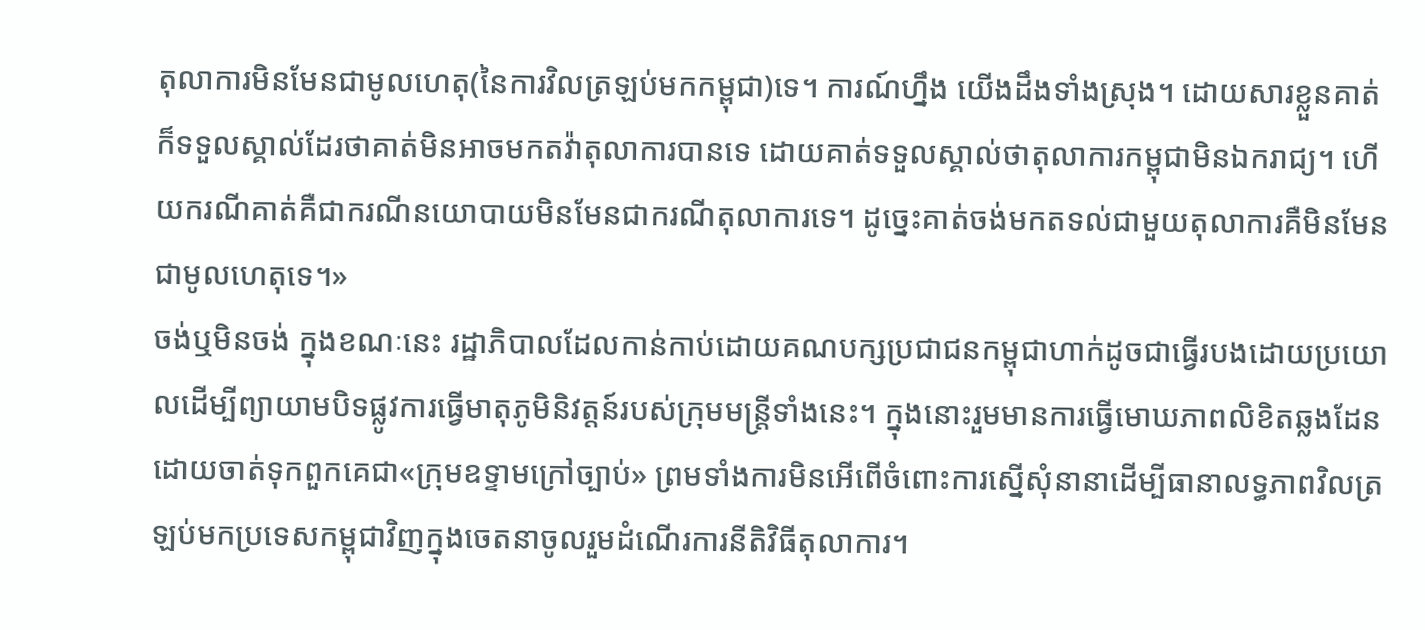តុលាការមិនមែនជាមូលហេតុ(នៃការវិលត្រឡប់មកកម្ពុជា)ទេ។ ការណ៍ហ្នឹង យើងដឹងទាំងស្រុង។ ដោយសារខ្លួនគាត់ក៏ទទួលស្គាល់ដែរថាគាត់មិនអាចមកតវ៉ាតុលាការបានទេ ដោយគាត់ទទួលស្គាល់ថាតុលាការកម្ពុជាមិនឯករាជ្យ។ ហើយករណីគាត់គឺជាករណីនយោបាយមិនមែនជាករណីតុលាការទេ។ ដូច្នេះគាត់ចង់មកតទល់ជាមួយតុលាការគឺមិនមែនជាមូលហេតុទេ។»
ចង់ឬមិនចង់ ក្នុងខណៈនេះ រដ្ឋាភិបាលដែលកាន់កាប់ដោយគណបក្សប្រជាជនកម្ពុជាហាក់ដូចជាធ្វើរបងដោយប្រយោលដើម្បីព្យាយាមបិទផ្លូវការធ្វើមាតុភូមិនិវត្តន៍របស់ក្រុមមន្ត្រីទាំងនេះ។ ក្នុងនោះរួមមានការធ្វើមោឃភាពលិខិតឆ្លងដែន ដោយចាត់ទុកពួកគេជា«ក្រុមឧទ្ទាមក្រៅច្បាប់» ព្រមទាំងការមិនអើពើចំពោះការស្នើសុំនានាដើម្បីធានាលទ្ធភាពវិលត្រឡប់មកប្រទេសកម្ពុជាវិញក្នុងចេតនាចូលរួមដំណើរការនីតិវិធីតុលាការ។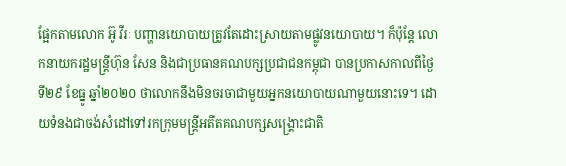ផ្អែកតាមលោក អ៊ូ វីរៈ បញ្ហានយោបាយត្រូវតែដោះស្រាយតាមផ្លូវនយោបាយ។ ក៏ប៉ុន្តែ លោកនាយករដ្ឋមន្ត្រីហ៊ុន សែន និងជាប្រធានគណបក្សប្រជាជនកម្ពុជា បានប្រកាសកាលពីថ្ងៃទី២៩ ខែធ្នូ ឆ្នាំ២០២០ ថាលោកនឹងមិនចរចាជាមួយអ្នកនយោបាយណាមួយនោះទេ។ ដោយទំនងជាចង់សំដៅទៅរកក្រុមមន្ត្រីអតីតគណបក្សសង្គ្រោះជាតិ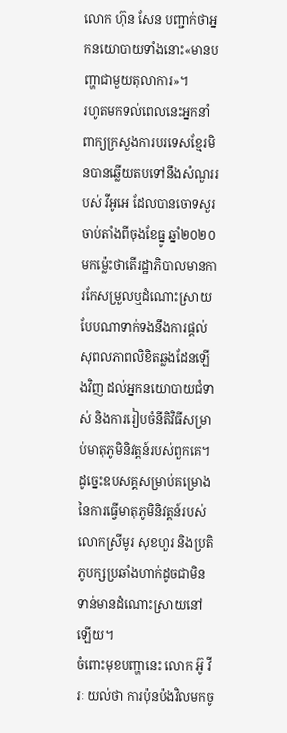លោក ហ៊ុន សែន បញ្ជាក់ថាអ្នកនយោបាយទាំងនោះ«មានបញ្ហាជាមួយតុលាការ»។
រហូតមកទល់ពេលនេះអ្នកនាំពាក្យក្រសួងការបរទេសខ្មែរមិនបានឆ្លើយតបទៅនឹងសំណួររបស់ វីអូអេ ដែលបានចោទសួរចាប់តាំងពីចុងខែធ្នូ ឆ្នាំ២០២០មកម្ល៉េះថាតើរដ្ឋាភិបាលមានការកែសម្រួលឬដំណោះស្រាយបែបណាទាក់ទងនឹងការផ្តល់សុពលភាពលិខិតឆ្លងដែនឡើងវិញ ដល់អ្នកនយោបាយជំទាស់ និងការរៀបចំនីតិវិធីសម្រាប់មាតុភូមិនិវត្តន៍របស់ពួកគេ។
ដូច្នេះឧបសគ្គសម្រាប់គម្រោងនៃការធ្វើមាតុភូមិនិវត្តន៍របស់លោកស្រីមូរ សុខហួរ និងប្រតិភូបក្សប្រឆាំងហាក់ដូចជាមិនទាន់មានដំណោះស្រាយនៅឡើយ។
ចំពោះមុខបញ្ហានេះ លោក អ៊ូ វីរៈ យល់ថា ការប៉ុនប៉ងវិលមកចូ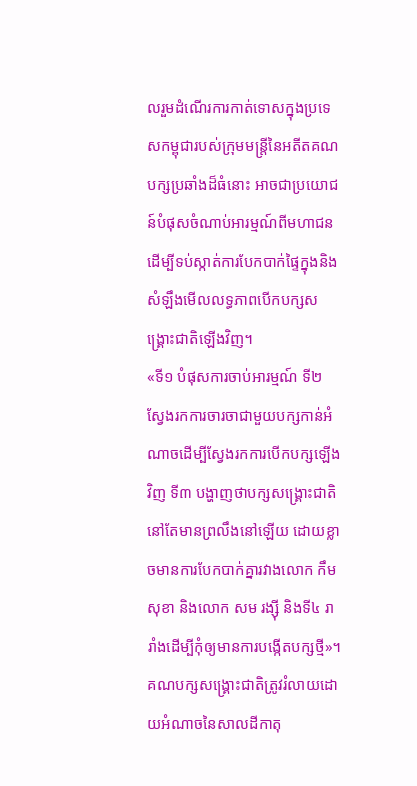លរួមដំណើរការកាត់ទោសក្នុងប្រទេសកម្ពុជារបស់ក្រុមមន្ត្រីនៃអតីតគណបក្សប្រឆាំងដ៏ធំនោះ អាចជាប្រយោជន៍បំផុសចំណាប់អារម្មណ៍ពីមហាជន ដើម្បីទប់ស្កាត់ការបែកបាក់ផ្ទៃក្នុងនិងសំឡឹងមើលលទ្ធភាពបើកបក្សសង្គ្រោះជាតិឡើងវិញ។
«ទី១ បំផុសការចាប់អារម្មណ៍ ទី២ ស្វែងរកការចារចាជាមួយបក្សកាន់អំណាចដើម្បីស្វែងរកការបើកបក្សឡើងវិញ ទី៣ បង្ហាញថាបក្សសង្គ្រោះជាតិនៅតែមានព្រលឹងនៅឡើយ ដោយខ្លាចមានការបែកបាក់គ្នារវាងលោក កឹម សុខា និងលោក សម រង្ស៊ី និងទី៤ រារាំងដើម្បីកុំឲ្យមានការបង្កើតបក្សថ្មី»។
គណបក្សសង្គ្រោះជាតិត្រូវរំលាយដោយអំណាចនៃសាលដីកាតុ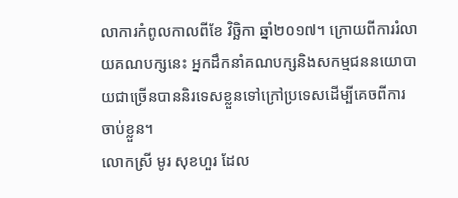លាការកំពូលកាលពីខែ វិច្ឆិកា ឆ្នាំ២០១៧។ ក្រោយពីការរំលាយគណបក្សនេះ អ្នកដឹកនាំគណបក្សនិងសកម្មជននយោបាយជាច្រើនបាននិរទេសខ្លួនទៅក្រៅប្រទេសដើម្បីគេចពីការចាប់ខ្លួន។
លោកស្រី មូរ សុខហួរ ដែល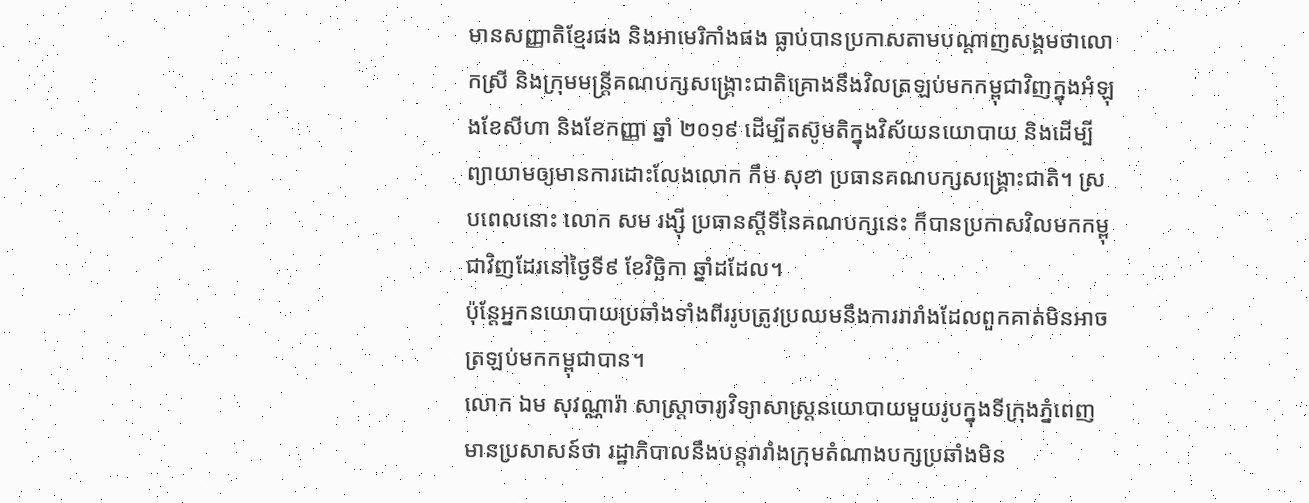មានសញ្ញាតិខ្មែរផង និងអាមេរិកាំងផង ធ្លាប់បានប្រកាសតាមបណ្តាញសង្គមថាលោកស្រី និងក្រុមមន្ត្រីគណបក្សសង្គ្រោះជាតិគ្រោងនឹងវិលត្រឡប់មកកម្ពុជាវិញក្នុងអំឡុងខែសីហា និងខែកញ្ញា ឆ្នាំ ២០១៩ ដើម្បីតស៊ូមតិក្នុងវិស័យនយោបាយ និងដើម្បីព្យាយាមឲ្យមានការដោះលែងលោក កឹម សុខា ប្រធានគណបក្សសង្គ្រោះជាតិ។ ស្របពេលនោះ លោក សម រង្ស៊ី ប្រធានស្តីទីនៃគណបក្សនេះ ក៏បានប្រកាសវិលមកកម្ពុជាវិញដែរនៅថ្ងៃទី៩ ខែវិច្ឆិកា ឆ្នាំដដែល។
ប៉ុន្តែអ្នកនយោបាយប្រឆាំងទាំងពីររូបត្រូវប្រឈមនឹងការរារាំងដែលពួកគាត់មិនអាចត្រឡប់មកកម្ពុជាបាន។
លោក ឯម សុវណ្ណារ៉ា សាស្ត្រាចារ្យវិទ្យាសាស្ត្រនយោបាយមួយរូបក្នុងទីក្រុងភ្នំពេញ មានប្រសាសន៍ថា រដ្ឋាភិបាលនឹងបន្តរារាំងក្រុមតំណាងបក្សប្រឆាំងមិន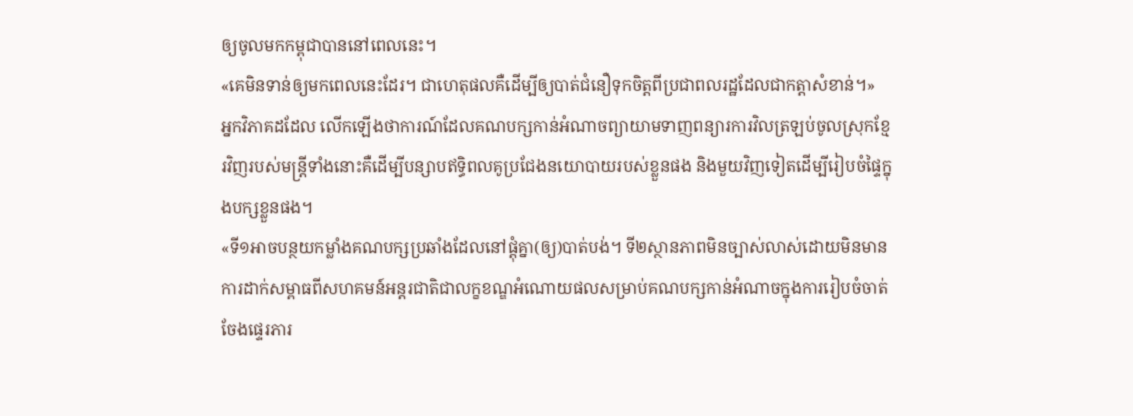ឲ្យចូលមកកម្ពុជាបាននៅពេលនេះ។
«គេមិនទាន់ឲ្យមកពេលនេះដែរ។ ជាហេតុផលគឺដើម្បីឲ្យបាត់ជំនឿទុកចិត្តពីប្រជាពលរដ្ឋដែលជាកត្តាសំខាន់។»
អ្នកវិភាគដដែល លើកឡើងថាការណ៍ដែលគណបក្សកាន់អំណាចព្យាយាមទាញពន្យារការវិលត្រឡប់ចូលស្រុកខ្មែរវិញរបស់មន្ត្រីទាំងនោះគឺដើម្បីបន្សាបឥទ្ធិពលគូប្រជែងនយោបាយរបស់ខ្លួនផង និងមួយវិញទៀតដើម្បីរៀបចំផ្ទៃក្នុងបក្សខ្លួនផង។
«ទី១អាចបន្ថយកម្លាំងគណបក្សប្រឆាំងដែលនៅផ្តុំគ្នា(ឲ្យ)បាត់បង់។ ទី២ស្ថានភាពមិនច្បាស់លាស់ដោយមិនមានការដាក់សម្ពាធពីសហគមន៍អន្តរជាតិជាលក្ខខណ្ឌអំណោយផលសម្រាប់គណបក្សកាន់អំណាចក្នុងការរៀបចំចាត់ចែងផ្ទេរភារ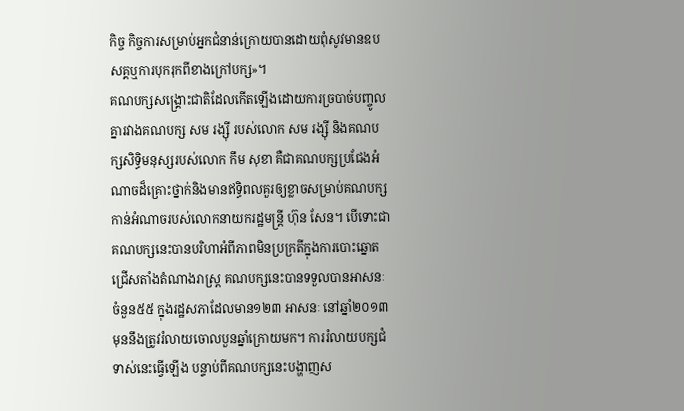កិច្ច កិច្ចការសម្រាប់អ្នកជំនាន់ក្រោយបានដោយពុំសូវមានឧបសគ្គឬការបុករុកពីខាងក្រៅបក្ស»។
គណបក្សសង្គ្រោះជាតិដែលកើតឡើងដោយការច្របាច់បញ្ចូលគ្នារវាងគណបក្ស សម រង្ស៊ី របស់លោក សម រង្ស៊ី និងគណបក្សសិទ្ធិមនុស្សរបស់លោក កឹម សុខា គឺជាគណបក្សប្រជែងអំណាចដ៏គ្រោះថ្នាក់និងមានឥទ្ធិពលគួរឲ្យខ្លាចសម្រាប់គណបក្សកាន់អំណាចរបស់លោកនាយករដ្ឋមន្ត្រី ហ៊ុន សែន។ បើទោះជាគណបក្សនេះបានបរិហាអំពីភាពមិនប្រក្រតីក្នុងការបោះឆ្នោតជ្រើសតាំងតំណាងរាស្ត្រ គណបក្សនេះបានទទួលបានអាសនៈចំនួន៥៥ ក្នុងរដ្ឋសភាដែលមាន១២៣ អាសនៈ នៅឆ្នាំ២០១៣ មុននឹងត្រូវរំលាយចោលបួនឆ្នាំក្រោយមក។ ការរំលាយបក្សជំទាស់នេះធ្វើឡើង បន្ទាប់ពីគណបក្សនេះបង្ហាញស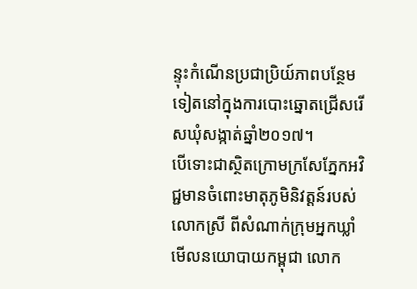ន្ទុះកំណើនប្រជាប្រិយ៍ភាពបន្ថែមទៀតនៅក្នុងការបោះឆ្នោតជ្រើសរើសឃុំសង្កាត់ឆ្នាំ២០១៧។
បើទោះជាស្ថិតក្រោមក្រសែភ្នែកអវិជ្ជមានចំពោះមាតុភូមិនិវត្តន៍របស់លោកស្រី ពីសំណាក់ក្រុមអ្នកឃ្លាំមើលនយោបាយកម្ពុជា លោក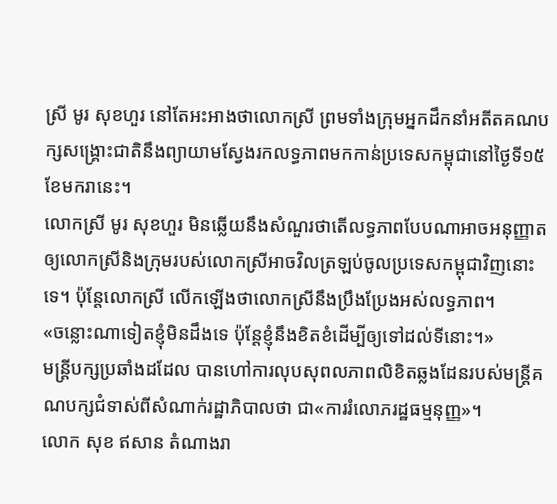ស្រី មូរ សុខហួរ នៅតែអះអាងថាលោកស្រី ព្រមទាំងក្រុមអ្នកដឹកនាំអតីតគណបក្សសង្គ្រោះជាតិនឹងព្យាយាមស្វែងរកលទ្ធភាពមកកាន់ប្រទេសកម្ពុជានៅថ្ងៃទី១៥ ខែមករានេះ។
លោកស្រី មូរ សុខហួរ មិនឆ្លើយនឹងសំណួរថាតើលទ្ធភាពបែបណាអាចអនុញ្ញាតឲ្យលោកស្រីនិងក្រុមរបស់លោកស្រីអាចវិលត្រឡប់ចូលប្រទេសកម្ពុជាវិញនោះទេ។ ប៉ុន្តែលោកស្រី លើកឡើងថាលោកស្រីនឹងប្រឹងប្រែងអស់លទ្ធភាព។
«ចន្លោះណាទៀតខ្ញុំមិនដឹងទេ ប៉ុន្តែខ្ញុំនឹងខិតខំដើម្បីឲ្យទៅដល់ទីនោះ។»
មន្ត្រីបក្សប្រឆាំងដដែល បានហៅការលុបសុពលភាពលិខិតឆ្លងដែនរបស់មន្ត្រីគណបក្សជំទាស់ពីសំណាក់រដ្ឋាភិបាលថា ជា«ការរំលោភរដ្ឋធម្មនុញ្ញ»។
លោក សុខ ឥសាន តំណាងរា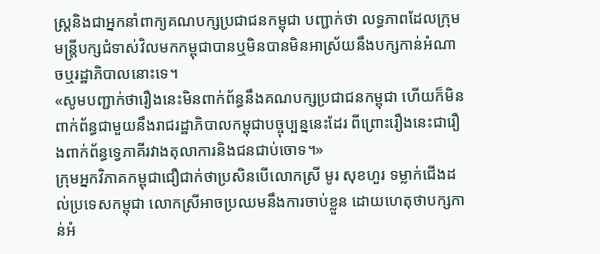ស្ត្រនិងជាអ្នកនាំពាក្យគណបក្សប្រជាជនកម្ពុជា បញ្ជាក់ថា លទ្ធភាពដែលក្រុមមន្ត្រីបក្សជំទាស់វិលមកកម្ពុជាបានឬមិនបានមិនអាស្រ័យនឹងបក្សកាន់អំណាចឬរដ្ឋាភិបាលនោះទេ។
«សូមបញ្ជាក់ថារឿងនេះមិនពាក់ព័ន្ធនឹងគណបក្សប្រជាជនកម្ពុជា ហើយក៏មិនពាក់ព័ន្ធជាមួយនឹងរាជរដ្ឋាភិបាលកម្ពុជាបច្ចុប្បន្ននេះដែរ ពីព្រោះរឿងនេះជារឿងពាក់ព័ន្ធទ្វេភាគីរវាងតុលាការនិងជនជាប់ចោទ។»
ក្រុមអ្នកវិភាគកម្ពុជាជឿជាក់ថាប្រសិនបើលោកស្រី មូរ សុខហួរ ទម្លាក់ជើងដល់ប្រទេសកម្ពុជា លោកស្រីអាចប្រឈមនឹងការចាប់ខ្លួន ដោយហេតុថាបក្សកាន់អំ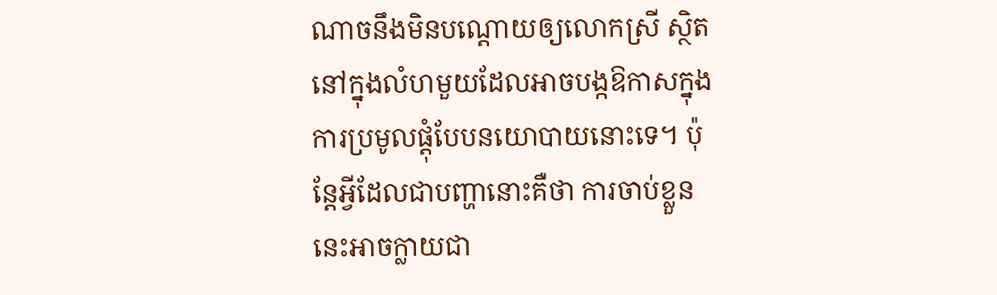ណាចនឹងមិនបណ្តោយឲ្យលោកស្រី ស្ថិតនៅក្នុងលំហមួយដែលអាចបង្កឱកាសក្នុងការប្រមូលផ្តុំបែបនយោបាយនោះទេ។ ប៉ុន្តែអ្វីដែលជាបញ្ហានោះគឺថា ការចាប់ខ្លួននេះអាចក្លាយជា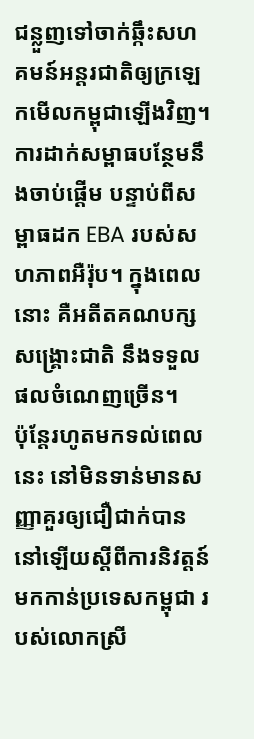ជន្លួញទៅចាក់ឆ្កឹះសហគមន៍អន្តរជាតិឲ្យក្រឡេកមើលកម្ពុជាឡើងវិញ។ ការដាក់សម្ពាធបន្ថែមនឹងចាប់ផ្តើម បន្ទាប់ពីសម្ពាធដក EBA របស់សហភាពអឺរ៉ុប។ ក្នុងពេលនោះ គឺអតីតគណបក្សសង្គ្រោះជាតិ នឹងទទួលផលចំណេញច្រើន។
ប៉ុន្តែរហូតមកទល់ពេលនេះ នៅមិនទាន់មានសញ្ញាគួរឲ្យជឿជាក់បាននៅឡើយស្តីពីការនិវត្តន៍មកកាន់ប្រទេសកម្ពុជា របស់លោកស្រី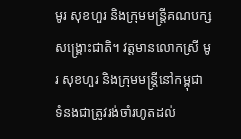មូរ សុខហួរ និងក្រុមមន្ត្រីគណបក្សសង្គ្រោះជាតិ។ វត្តមានលោកស្រី មូរ សុខហួរ និងក្រុមមន្ត្រីនៅកម្ពុជា ទំនងជាត្រូវរង់ចាំរហូតដល់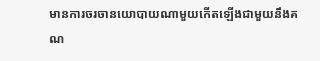មានការចរចានយោបាយណាមួយកើតឡើងជាមួយនឹងគណ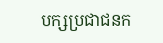បក្សប្រជាជនក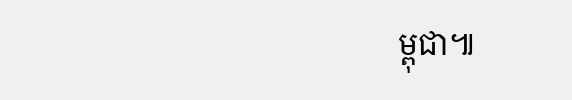ម្ពុជា៕